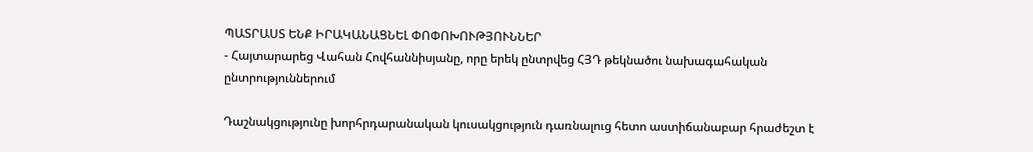ՊԱՏՐԱՍՏ ԵՆՔ ԻՐԱԿԱՆԱՑՆԵԼ ՓՈՓՈԽՈՒԹՅՈՒՆՆԵՐ
- Հայտարարեց Վահան Հովհաննիսյանը, որը երեկ ընտրվեց ՀՅԴ թեկնածու նախագահական ընտրություններում

Դաշնակցությունը խորհրդարանական կուսակցություն դառնալուց հետո աստիճանաբար հրաժեշտ է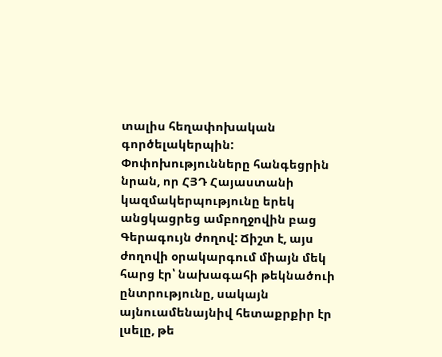տալիս հեղափոխական գործելակերպին: Փոփոխությունները հանգեցրին նրան, որ ՀՅԴ Հայաստանի կազմակերպությունը երեկ անցկացրեց ամբողջովին բաց Գերագույն ժողով: Ճիշտ է, այս ժողովի օրակարգում միայն մեկ հարց էր՝ նախագահի թեկնածուի ընտրությունը, սակայն այնուամենայնիվ հետաքրքիր էր լսելը, թե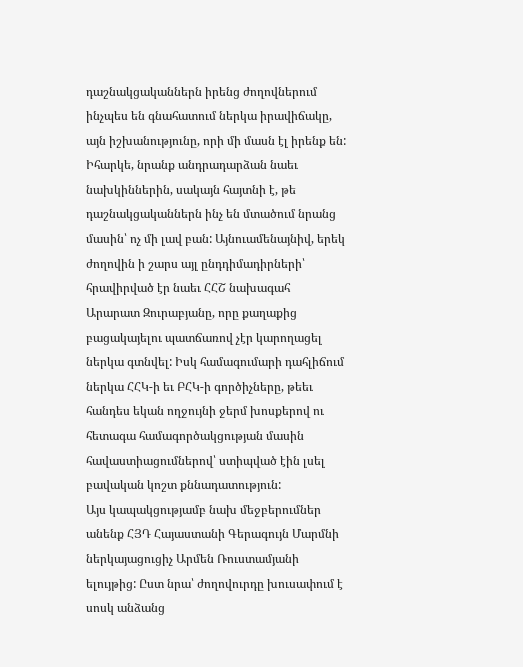դաշնակցականներն իրենց ժողովներում ինչպես են գնահատում ներկա իրավիճակը, այն իշխանությունը, որի մի մասն էլ իրենք են: Իհարկե, նրանք անդրադարձան նաեւ նախկիններին, սակայն հայտնի է, թե դաշնակցականներն ինչ են մտածում նրանց մասին՝ ոչ մի լավ բան: Այնուամենայնիվ, երեկ ժողովին ի շարս այլ ընդդիմադիրների՝ հրավիրված էր նաեւ ՀՀՇ նախագահ Արարատ Զուրաբյանը, որը քաղաքից բացակայելու պատճառով չէր կարողացել ներկա գտնվել: Իսկ համագումարի դահլիճում ներկա ՀՀԿ-ի եւ ԲՀԿ-ի գործիչները, թեեւ հանդես եկան ողջույնի ջերմ խոսքերով ու հետագա համագործակցության մասին հավաստիացումներով՝ ստիպված էին լսել բավական կոշտ քննադատություն:
Այս կապակցությամբ նախ մեջբերումներ անենք ՀՅԴ Հայաստանի Գերագույն Մարմնի ներկայացուցիչ Արմեն Ռուստամյանի ելույթից: Ըստ նրա՝ ժողովուրդը խուսափում է սոսկ անձանց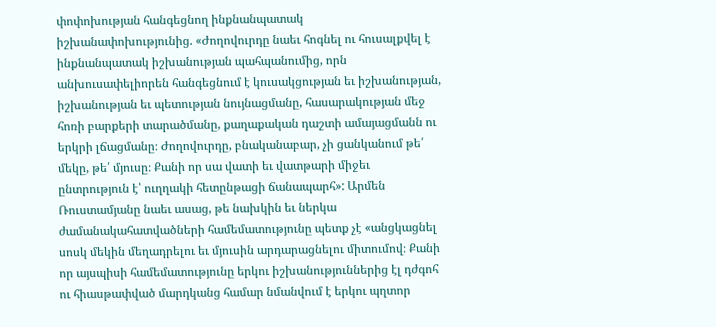փոփոխության հանգեցնող ինքնանպատակ իշխանափոխությունից. «Ժողովուրդը նաեւ հոգնել ու հուսալքվել է ինքնանպատակ իշխանության պահպանումից, որն անխուսափելիորեն հանգեցնում է կուսակցության եւ իշխանության, իշխանության եւ պետության նույնացմանը, հասարակության մեջ հոռի բարքերի տարածմանը, քաղաքական դաշտի ամայացմանն ու երկրի լճացմանը։ Ժողովուրդը, բնականաբար, չի ցանկանում թե՛ մեկը, թե՛ մյուսը։ Քանի որ սա վատի եւ վատթարի միջեւ ընտրություն է՝ ուղղակի հետընթացի ճանապարհ»: Արմեն Ռուստամյանը նաեւ ասաց, թե նախկին եւ ներկա ժամանակահատվածների համեմատությունը պետք չէ «անցկացնել սոսկ մեկին մեղադրելու եւ մյուսին արդարացնելու միտումով։ Քանի որ այսպիսի համեմատությունը երկու իշխանություններից էլ դժգոհ ու հիասթափված մարդկանց համար նմանվում է երկու պղտոր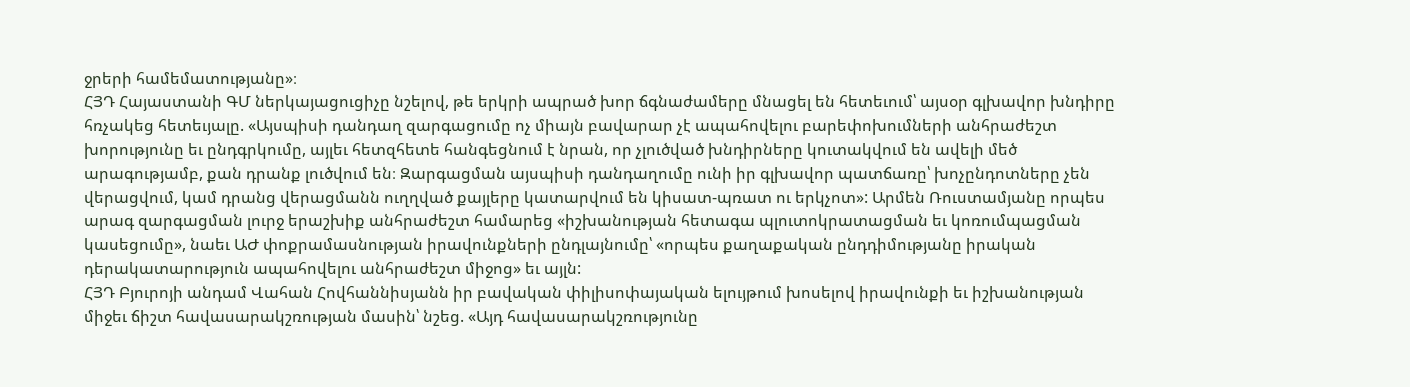ջրերի համեմատությանը»։
ՀՅԴ Հայաստանի ԳՄ ներկայացուցիչը նշելով, թե երկրի ապրած խոր ճգնաժամերը մնացել են հետեւում՝ այսօր գլխավոր խնդիրը հռչակեց հետեւյալը. «Այսպիսի դանդաղ զարգացումը ոչ միայն բավարար չէ ապահովելու բարեփոխումների անհրաժեշտ խորությունը եւ ընդգրկումը, այլեւ հետզհետե հանգեցնում է նրան, որ չլուծված խնդիրները կուտակվում են ավելի մեծ արագությամբ, քան դրանք լուծվում են։ Զարգացման այսպիսի դանդաղումը ունի իր գլխավոր պատճառը՝ խոչընդոտները չեն վերացվում, կամ դրանց վերացմանն ուղղված քայլերը կատարվում են կիսատ-պռատ ու երկչոտ»: Արմեն Ռուստամյանը որպես արագ զարգացման լուրջ երաշխիք անհրաժեշտ համարեց «իշխանության հետագա պլուտոկրատացման եւ կոռումպացման կասեցումը», նաեւ ԱԺ փոքրամասնության իրավունքների ընդլայնումը՝ «որպես քաղաքական ընդդիմությանը իրական դերակատարություն ապահովելու անհրաժեշտ միջոց» եւ այլն:
ՀՅԴ Բյուրոյի անդամ Վահան Հովհաննիսյանն իր բավական փիլիսոփայական ելույթում խոսելով իրավունքի եւ իշխանության միջեւ ճիշտ հավասարակշռության մասին՝ նշեց. «Այդ հավասարակշռությունը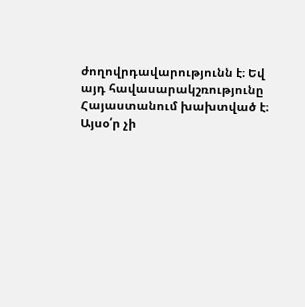ժողովրդավարությունն է։ Եվ այդ հավասարակշռությունը Հայաստանում խախտված է։ Այսօ՛ր չի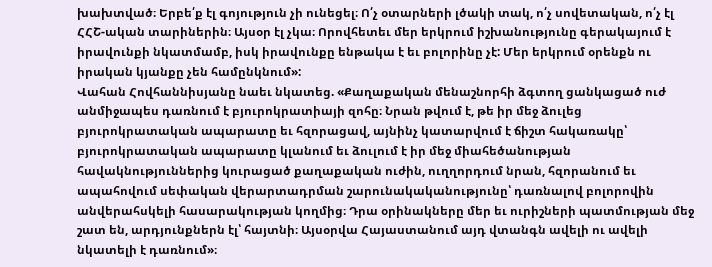խախտված։ Երբե՛ք էլ գոյություն չի ունեցել։ Ո՛չ օտարների լծակի տակ, ո՛չ սովետական, ո՛չ էլ ՀՀՇ-ական տարիներին։ Այսօր էլ չկա։ Որովհետեւ մեր երկրում իշխանությունը գերակայում է իրավունքի նկատմամբ, իսկ իրավունքը ենթակա է եւ բոլորինը չէ: Մեր երկրում օրենքն ու իրական կյանքը չեն համընկնում»:
Վահան Հովհաննիսյանը նաեւ նկատեց. «Քաղաքական մենաշնորհի ձգտող ցանկացած ուժ անմիջապես դառնում է բյուրոկրատիայի զոհը։ Նրան թվում է, թե իր մեջ ձուլեց բյուրոկրատական ապարատը եւ հզորացավ, այնինչ կատարվում է ճիշտ հակառակը՝ բյուրոկրատական ապարատը կլանում եւ ձուլում է իր մեջ միահեծանության հավակնություններից կուրացած քաղաքական ուժին, ուղղորդում նրան, հզորանում եւ ապահովում սեփական վերարտադրման շարունակականությունը՝ դառնալով բոլորովին անվերահսկելի հասարակության կողմից։ Դրա օրինակները մեր եւ ուրիշների պատմության մեջ շատ են, արդյունքներն էլ՝ հայտնի։ Այսօրվա Հայաստանում այդ վտանգն ավելի ու ավելի նկատելի է դառնում»։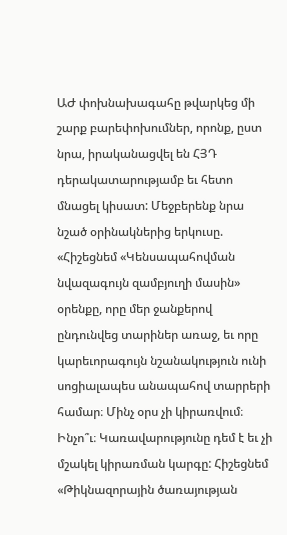ԱԺ փոխնախագահը թվարկեց մի շարք բարեփոխումներ, որոնք, ըստ նրա, իրականացվել են ՀՅԴ դերակատարությամբ եւ հետո մնացել կիսատ: Մեջբերենք նրա նշած օրինակներից երկուսը. «Հիշեցնեմ «Կենսապահովման նվազագույն զամբյուղի մասին» օրենքը, որը մեր ջանքերով ընդունվեց տարիներ առաջ, եւ որը կարեւորագույն նշանակություն ունի սոցիալապես անապահով տարրերի համար։ Մինչ օրս չի կիրառվում։ Ինչո՞ւ։ Կառավարությունը դեմ է եւ չի մշակել կիրառման կարգը: Հիշեցնեմ «Թիկնազորային ծառայության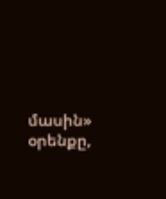մասին» օրենքը,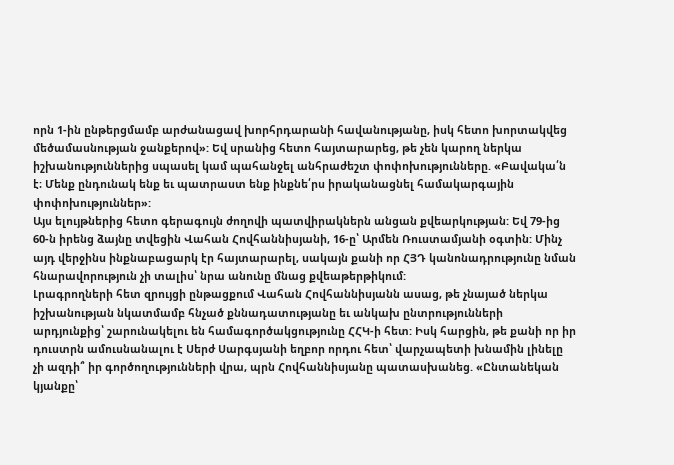որն 1-ին ընթերցմամբ արժանացավ խորհրդարանի հավանությանը, իսկ հետո խորտակվեց մեծամասնության ջանքերով»: Եվ սրանից հետո հայտարարեց, թե չեն կարող ներկա իշխանություններից սպասել կամ պահանջել անհրաժեշտ փոփոխությունները. «Բավակա՛ն է։ Մենք ընդունակ ենք եւ պատրաստ ենք ինքնե՛րս իրականացնել համակարգային փոփոխություններ»:
Այս ելույթներից հետո գերագույն ժողովի պատվիրակներն անցան քվեարկության: Եվ 79-ից 60-ն իրենց ձայնը տվեցին Վահան Հովհաննիսյանի, 16-ը՝ Արմեն Ռուստամյանի օգտին: Մինչ այդ վերջինս ինքնաբացարկ էր հայտարարել, սակայն քանի որ ՀՅԴ կանոնադրությունը նման հնարավորություն չի տալիս՝ նրա անունը մնաց քվեաթերթիկում:
Լրագրողների հետ զրույցի ընթացքում Վահան Հովհաննիսյանն ասաց, թե չնայած ներկա իշխանության նկատմամբ հնչած քննադատությանը եւ անկախ ընտրությունների արդյունքից՝ շարունակելու են համագործակցությունը ՀՀԿ-ի հետ: Իսկ հարցին, թե քանի որ իր դուստրն ամուսնանալու է Սերժ Սարգսյանի եղբոր որդու հետ՝ վարչապետի խնամին լինելը չի ազդի՞ իր գործողությունների վրա, պրն Հովհաննիսյանը պատասխանեց. «Ընտանեկան կյանքը՝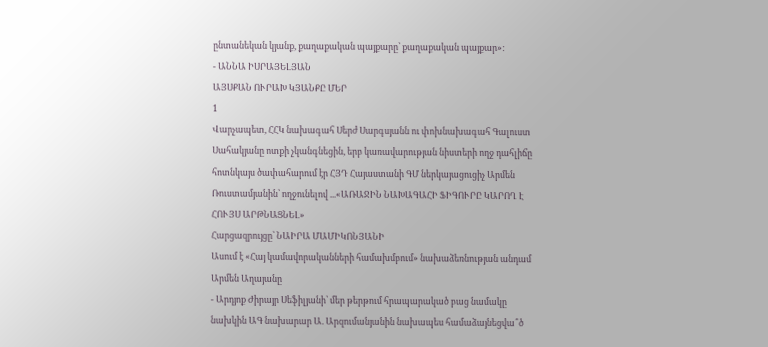ընտանեկան կյանք, քաղաքական պայքարը՝ քաղաքական պայքար»:
- ԱՆՆԱ ԻՍՐԱՅԵԼՅԱՆ
ԱՅՍՔԱՆ ՈՒՐԱԽ ԿՅԱՆՔԸ ՄԵՐ
1
Վարչապետ, ՀՀԿ նախագահ Սերժ Սարգսյանն ու փոխնախագահ Գալուստ Սահակյանը ոտքի չկանգնեցին, երբ կառավարության նիստերի ողջ դահլիճը հոտնկայս ծափահարում էր ՀՅԴ Հայաստանի ԳՄ ներկայացուցիչ Արմեն Ռուստամյանին՝ ողջունելով ...«ԱՌԱՋԻՆ ՆԱԽԱԳԱՀԻ ՖԻԳՈՒՐԸ ԿԱՐՈՂ Է ՀՈՒՅՍ ԱՐԹՆԱՑՆԵԼ»
Հարցազրույցը՝ ՆԱԻՐԱ ՄԱՄԻԿՈՆՅԱՆԻ
Ասում է «Հայ կամավորականների համախմբում» նախաձեռնության անդամ Արմեն Աղայանը
- Արդյոք Ժիրայր Սեֆիլյանի՝ մեր թերթում հրապարակած բաց նամակը նախկին ԱԳ նախարար Ա. Արզումանյանին նախապես համաձայնեցվա՞ծ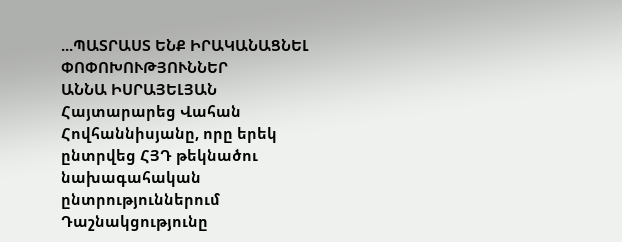...ՊԱՏՐԱՍՏ ԵՆՔ ԻՐԱԿԱՆԱՑՆԵԼ ՓՈՓՈԽՈՒԹՅՈՒՆՆԵՐ
ԱՆՆԱ ԻՍՐԱՅԵԼՅԱՆ
Հայտարարեց Վահան Հովհաննիսյանը, որը երեկ ընտրվեց ՀՅԴ թեկնածու նախագահական ընտրություններում
Դաշնակցությունը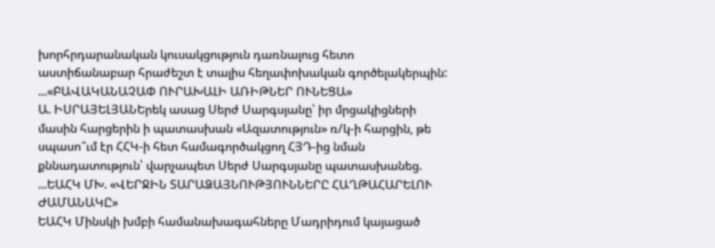խորհրդարանական կուսակցություն դառնալուց հետո աստիճանաբար հրաժեշտ է տալիս հեղափոխական գործելակերպին: ...«ԲԱՎԱԿԱՆԱՉԱՓ ՈՒՐԱԽԱԼԻ ԱՌԻԹՆԵՐ ՈՒՆԵՑԱ»
Ա. ԻՍՐԱՅԵԼՅԱՆԵրեկ ասաց Սերժ Սարգսյանը՝ իր մրցակիցների մասին հարցերին ի պատասխան «Ազատություն» ռ/կ-ի հարցին, թե սպասո՞ւմ էր ՀՀԿ-ի հետ համագործակցող ՀՅԴ-ից նման քննադատություն՝ վարչապետ Սերժ Սարգսյանը պատասխանեց. ...ԵԱՀԿ ՄԽ. «ՎԵՐՋԻՆ ՏԱՐԱՁԱՅՆՈՒԹՅՈՒՆՆԵՐԸ ՀԱՂԹԱՀԱՐԵԼՈՒ ԺԱՄԱՆԱԿԸ»
ԵԱՀԿ Մինսկի խմբի համանախագահները Մադրիդում կայացած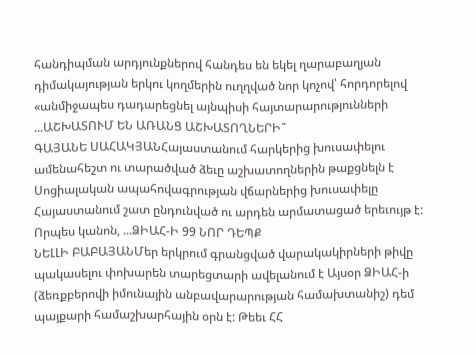հանդիպման արդյունքներով հանդես են եկել ղարաբաղյան դիմակայության երկու կողմերին ուղղված նոր կոչով՝ հորդորելով «անմիջապես դադարեցնել այնպիսի հայտարարությունների ...ԱՇԽԱՏՈՒՄ ԵՆ ԱՌԱՆՑ ԱՇԽԱՏՈՂՆԵՐԻ՞
ԳԱՅԱՆԵ ՍԱՀԱԿՅԱՆՀայաստանում հարկերից խուսափելու ամենահեշտ ու տարածված ձեւը աշխատողներին թաքցնելն է Սոցիալական ապահովագրության վճարներից խուսափելը Հայաստանում շատ ընդունված ու արդեն արմատացած երեւույթ է: Որպես կանոն, ...ՁԻԱՀ-Ի 99 ՆՈՐ ԴԵՊՔ
ՆԵԼԼԻ ԲԱԲԱՅԱՆՄեր երկրում գրանցված վարակակիրների թիվը պակասելու փոխարեն տարեցտարի ավելանում է Այսօր ՁԻԱՀ-ի (ձեռքբերովի իմունային անբավարարության համախտանիշ) դեմ պայքարի համաշխարհային օրն է: Թեեւ ՀՀ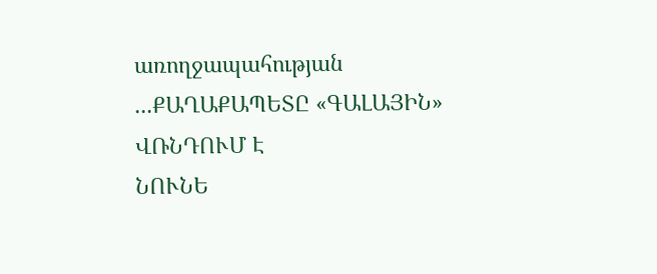առողջապահության ...ՔԱՂԱՔԱՊԵՏԸ «ԳԱԼԱՅԻՆ» ՎՌՆԴՈՒՄ Է
ՆՈՒՆԵ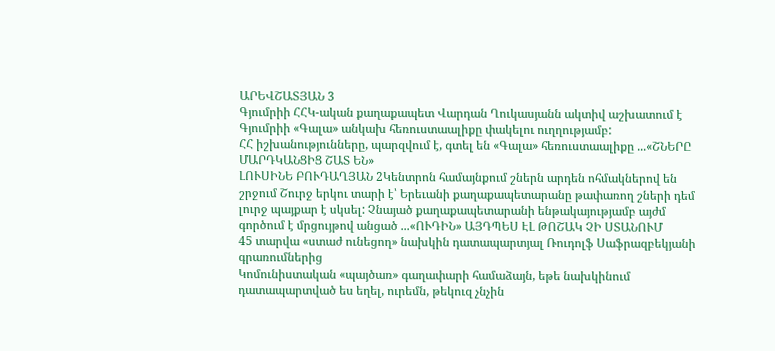ԱՐԵՎՇԱՏՅԱՆ 3
Գյումրիի ՀՀԿ-ական քաղաքապետ Վարդան Ղուկասյանն ակտիվ աշխատում է Գյումրիի «Գալա» անկախ հեռուստաալիքը փակելու ուղղությամբ:
ՀՀ իշխանությունները, պարզվում է, գտել են «Գալա» հեռուստաալիքը ...«ՇՆԵՐԸ ՄԱՐԴԿԱՆՑԻՑ ՇԱՏ ԵՆ»
ԼՈՒՍԻՆԵ ԲՈՒԴԱՂՅԱՆ 2Կենտրոն համայնքում շներն արդեն ոհմակներով են շրջում Շուրջ երկու տարի է՝ Երեւանի քաղաքապետարանը թափառող շների դեմ լուրջ պայքար է սկսել: Չնայած քաղաքապետարանի ենթակայությամբ այժմ գործում է մրցույթով անցած ...«ՈՒԴԻՆ» ԱՅԴՊԵՍ ԷԼ ԹՈՇԱԿ ՉԻ ՍՏԱՆՈՒՄ
45 տարվա «ստաժ ունեցող» նախկին դատապարտյալ Ռուդոլֆ Սաֆրազբեկյանի գրառումներից
Կոմունիստական «պայծառ» գաղափարի համաձայն, եթե նախկինում դատապարտված ես եղել, ուրեմն, թեկուզ չնչին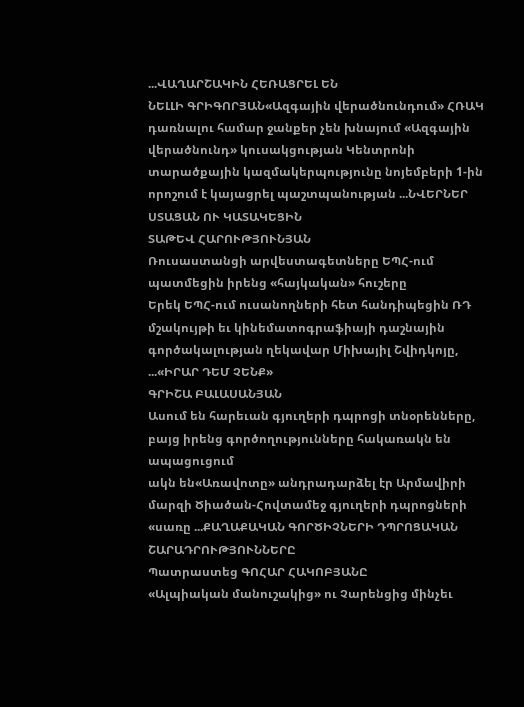...ՎԱՂԱՐՇԱԿԻՆ ՀԵՌԱՑՐԵԼ ԵՆ
ՆԵԼԼԻ ԳՐԻԳՈՐՅԱՆ«Ազգային վերածնունդում» ՀՌԱԿ դառնալու համար ջանքեր չեն խնայում «Ազգային վերածնունդ» կուսակցության Կենտրոնի տարածքային կազմակերպությունը նոյեմբերի 1-ին որոշում է կայացրել պաշտպանության ...ՆՎԵՐՆԵՐ ՍՏԱՑԱՆ ՈՒ ԿԱՏԱԿԵՑԻՆ
ՏԱԹԵՎ ՀԱՐՈՒԹՅՈՒՆՅԱՆ
Ռուսաստանցի արվեստագետները ԵՊՀ-ում պատմեցին իրենց «հայկական» հուշերը
Երեկ ԵՊՀ-ում ուսանողների հետ հանդիպեցին ՌԴ մշակույթի եւ կինեմատոգրաֆիայի դաշնային գործակալության ղեկավար Միխայիլ Շվիդկոյը, ...«ԻՐԱՐ ԴԵՄ ՉԵՆՔ»
ԳՐԻՇԱ ԲԱԼԱՍԱՆՅԱՆ
Ասում են հարեւան գյուղերի դպրոցի տնօրենները, բայց իրենց գործողությունները հակառակն են ապացուցում
ակն են«Առավոտը» անդրադարձել էր Արմավիրի մարզի Ծիածան-Հովտամեջ գյուղերի դպրոցների «սառը ...ՔԱՂԱՔԱԿԱՆ ԳՈՐԾԻՉՆԵՐԻ ԴՊՐՈՑԱԿԱՆ ՇԱՐԱԴՐՈՒԹՅՈՒՆՆԵՐԸ
Պատրաստեց ԳՈՀԱՐ ՀԱԿՈԲՅԱՆԸ
«Ալպիական մանուշակից» ու Չարենցից մինչեւ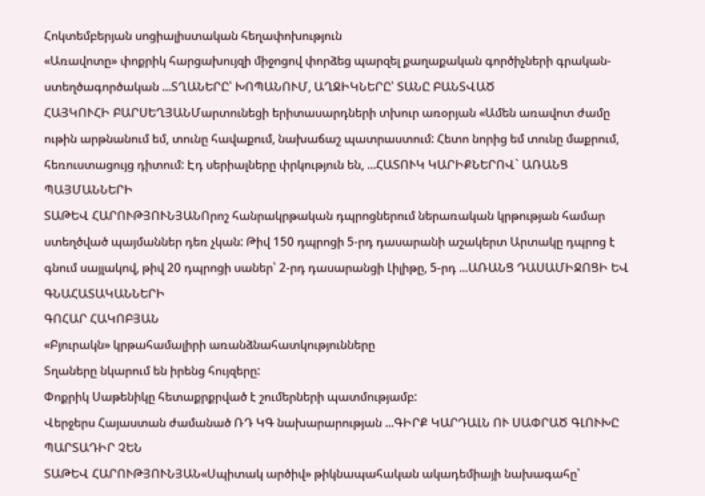Հոկտեմբերյան սոցիալիստական հեղափոխություն
«Առավոտը» փոքրիկ հարցախույզի միջոցով փորձեց պարզել քաղաքական գործիչների գրական-ստեղծագործական ...ՏՂԱՆԵՐԸ՝ ԽՈՊԱՆՈՒՄ, ԱՂՋԻԿՆԵՐԸ՝ ՏԱՆԸ ԲԱՆՏՎԱԾ
ՀԱՅԿՈՒՀԻ ԲԱՐՍԵՂՅԱՆՄարտունեցի երիտասարդների տխուր առօրյան «Ամեն առավոտ ժամը ութին արթնանում եմ, տունը հավաքում, նախաճաշ պատրաստում: Հետո նորից եմ տունը մաքրում, հեռուստացույց դիտում: Էդ սերիալները փրկություն են, ...ՀԱՏՈՒԿ ԿԱՐԻՔՆԵՐՈՎ` ԱՌԱՆՑ ՊԱՅՄԱՆՆԵՐԻ
ՏԱԹԵՎ ՀԱՐՈՒԹՅՈՒՆՅԱՆՈրոշ հանրակրթական դպրոցներում ներառական կրթության համար ստեղծված պայմաններ դեռ չկան: Թիվ 150 դպրոցի 5-րդ դասարանի աշակերտ Արտակը դպրոց է գնում սայլակով, թիվ 20 դպրոցի սաներ՝ 2-րդ դասարանցի Լիլիթը, 5-րդ ...ԱՌԱՆՑ ԴԱՍԱՄԻՋՈՑԻ ԵՎ ԳՆԱՀԱՏԱԿԱՆՆԵՐԻ
ԳՈՀԱՐ ՀԱԿՈԲՅԱՆ
«Բյուրակն» կրթահամալիրի առանձնահատկությունները
Տղաները նկարում են իրենց հույզերը:
Փոքրիկ Սաթենիկը հետաքրքրված է շումերների պատմությամբ:
Վերջերս Հայաստան ժամանած ՌԴ ԿԳ նախարարության ...ԳԻՐՔ ԿԱՐԴԱԼՆ ՈՒ ՍԱՓՐԱԾ ԳԼՈՒԽԸ ՊԱՐՏԱԴԻՐ ՉԵՆ
ՏԱԹԵՎ ՀԱՐՈՒԹՅՈՒՆՅԱՆ«Սպիտակ արծիվ» թիկնապահական ակադեմիայի նախագահը՝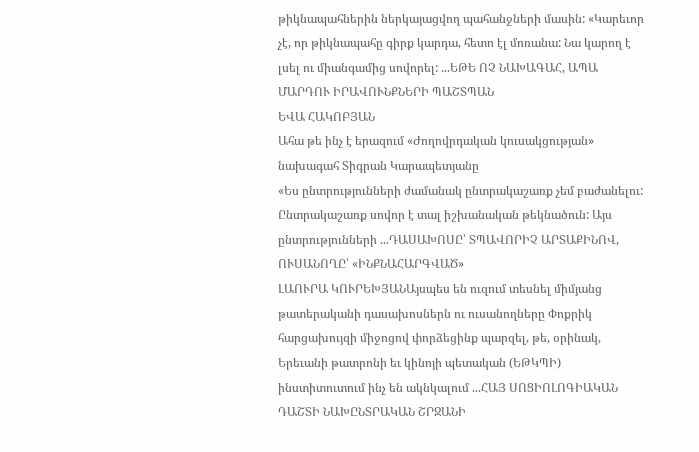թիկնապահներին ներկայացվող պահանջների մասին: «Կարեւոր չէ, որ թիկնապահը գիրք կարդա, հետո էլ մոռանա: Նա կարող է լսել ու միանգամից սովորել: ...ԵԹԵ ՈՉ ՆԱԽԱԳԱՀ, ԱՊԱ ՄԱՐԴՈՒ ԻՐԱՎՈՒՆՔՆԵՐԻ ՊԱՇՏՊԱՆ
ԵՎԱ ՀԱԿՈԲՅԱՆ
Ահա թե ինչ է երազում «Ժողովրդական կուսակցության» նախագահ Տիգրան Կարապետյանը
«Ես ընտրությունների ժամանակ ընտրակաշառք չեմ բաժանելու: Ընտրակաշառք սովոր է տալ իշխանական թեկնածուն: Այս ընտրությունների ...ԴԱՍԱԽՈՍԸ՝ ՏՊԱՎՈՐԻՉ ԱՐՏԱՔԻՆՈՎ, ՈՒՍԱՆՈՂԸ՝ «ԻՆՔՆԱՀԱՐԳՎԱԾ»
ԼԱՈՒՐԱ ԿՈՒՐԵԽՅԱՆԱյսպես են ուզում տեսնել միմյանց թատերականի դասախոսներն ու ուսանողները Փոքրիկ հարցախույզի միջոցով փորձեցինք պարզել, թե, օրինակ, Երեւանի թատրոնի եւ կինոյի պետական (ԵԹԿՊԻ) ինստիտուտում ինչ են ակնկալում ...ՀԱՅ ՍՈՑԻՈԼՈԳԻԱԿԱՆ ԴԱՇՏԻ ՆԱԽԸՆՏՐԱԿԱՆ ՇՐՋԱՆԻ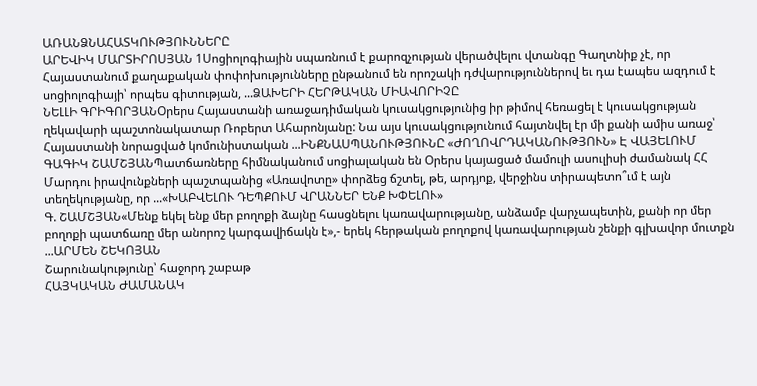ԱՌԱՆՁՆԱՀԱՏԿՈՒԹՅՈՒՆՆԵՐԸ
ԱՐԵՎԻԿ ՄԱՐՏԻՐՈՍՅԱՆ 1Սոցիոլոգիային սպառնում է քարոզչության վերածվելու վտանգը Գաղտնիք չէ, որ Հայաստանում քաղաքական փոփոխությունները ընթանում են որոշակի դժվարություններով եւ դա էապես ազդում է սոցիոլոգիայի՝ որպես գիտության, ...ՁԱԽԵՐԻ ՀԵՐԹԱԿԱՆ ՄԻԱՎՈՐԻՉԸ
ՆԵԼԼԻ ԳՐԻԳՈՐՅԱՆՕրերս Հայաստանի առաջադիմական կուսակցությունից իր թիմով հեռացել է կուսակցության ղեկավարի պաշտոնակատար Ռոբերտ Ահարոնյանը: Նա այս կուսակցությունում հայտնվել էր մի քանի ամիս առաջ՝ Հայաստանի նորացված կոմունիստական ...ԻՆՔՆԱՍՊԱՆՈՒԹՅՈՒՆԸ «ԺՈՂՈՎՐԴԱԿԱՆՈՒԹՅՈՒՆ» Է ՎԱՅԵԼՈՒՄ
ԳԱԳԻԿ ՇԱՄՇՅԱՆՊատճառները հիմնականում սոցիալական են Օրերս կայացած մամուլի ասուլիսի ժամանակ ՀՀ Մարդու իրավունքների պաշտպանից «Առավոտը» փորձեց ճշտել, թե, արդյոք, վերջինս տիրապետո՞ւմ է այն տեղեկությանը, որ ...«ԽԱԲՎԵԼՈՒ ԴԵՊՔՈՒՄ ՎՐԱՆՆԵՐ ԵՆՔ ԽՓԵԼՈՒ»
Գ. ՇԱՄՇՅԱՆ«Մենք եկել ենք մեր բողոքի ձայնը հասցնելու կառավարությանը, անձամբ վարչապետին, քանի որ մեր բողոքի պատճառը մեր անորոշ կարգավիճակն է»,- երեկ հերթական բողոքով կառավարության շենքի գլխավոր մուտքն ...ԱՐՄԵՆ ՇԵԿՈՅԱՆ
Շարունակությունը՝ հաջորդ շաբաթ
ՀԱՅԿԱԿԱՆ ԺԱՄԱՆԱԿ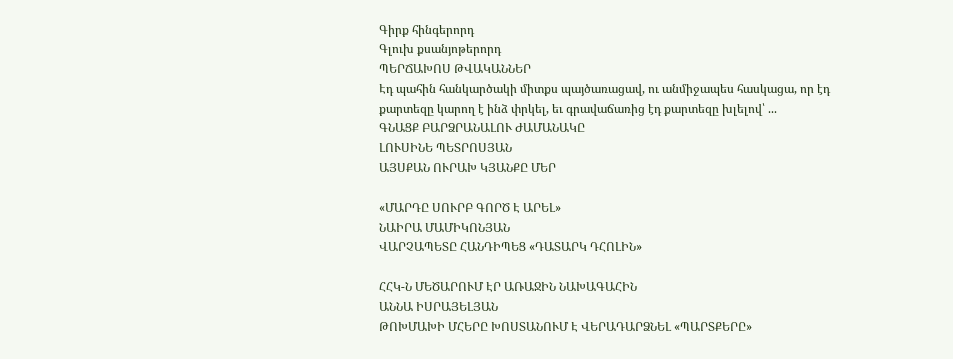Գիրք հինգերորդ
Գլուխ քսանյոթերորդ
ՊԵՐՃԱԽՈՍ ԹՎԱԿԱՆՆԵՐ
Էդ պահին հանկարծակի միտքս պայծառացավ, ու անմիջապես հասկացա, որ էդ քարտեզը կարող է ինձ փրկել, եւ գրավաճառից էդ քարտեզը խլելով՝ ...
ԳՆԱՑՔ ԲԱՐՁՐԱՆԱԼՈՒ ԺԱՄԱՆԱԿԸ
ԼՈՒՍԻՆԵ ՊԵՏՐՈՍՅԱՆ
ԱՅՍՔԱՆ ՈՒՐԱԽ ԿՅԱՆՔԸ ՄԵՐ

«ՄԱՐԴԸ ՍՈՒՐԲ ԳՈՐԾ Է ԱՐԵԼ»
ՆԱԻՐԱ ՄԱՄԻԿՈՆՅԱՆ
ՎԱՐՉԱՊԵՏԸ ՀԱՆԴԻՊԵՑ «ԴԱՏԱՐԿ ԴՀՈԼԻՆ»

ՀՀԿ-Ն ՄԵԾԱՐՈՒՄ ԷՐ ԱՌԱՋԻՆ ՆԱԽԱԳԱՀԻՆ
ԱՆՆԱ ԻՍՐԱՅԵԼՅԱՆ
ԹՈԽՄԱԽԻ ՄՀԵՐԸ ԽՈՍՏԱՆՈՒՄ Է ՎԵՐԱԴԱՐՁՆԵԼ «ՊԱՐՏՔԵՐԸ»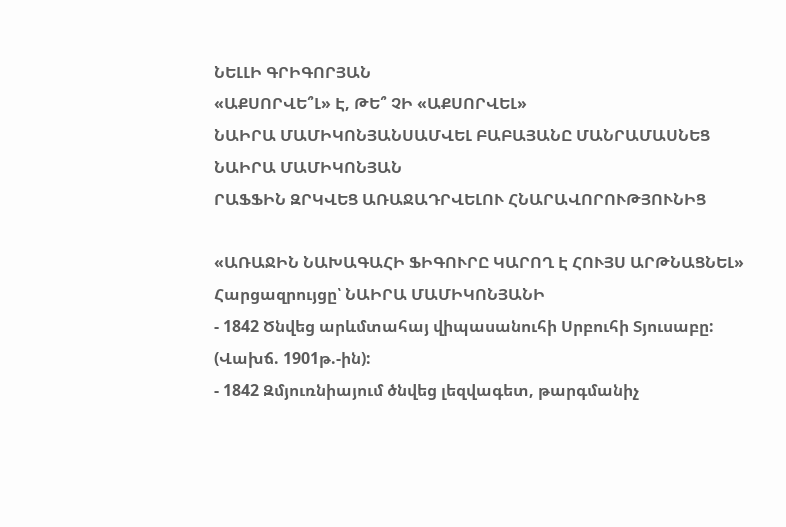ՆԵԼԼԻ ԳՐԻԳՈՐՅԱՆ
«ԱՔՍՈՐՎԵ՞Լ» Է, ԹԵ՞ ՉԻ «ԱՔՍՈՐՎԵԼ»
ՆԱԻՐԱ ՄԱՄԻԿՈՆՅԱՆՍԱՄՎԵԼ ԲԱԲԱՅԱՆԸ ՄԱՆՐԱՄԱՍՆԵՑ
ՆԱԻՐԱ ՄԱՄԻԿՈՆՅԱՆ
ՐԱՖՖԻՆ ԶՐԿՎԵՑ ԱՌԱՋԱԴՐՎԵԼՈՒ ՀՆԱՐԱՎՈՐՈՒԹՅՈՒՆԻՑ

«ԱՌԱՋԻՆ ՆԱԽԱԳԱՀԻ ՖԻԳՈՒՐԸ ԿԱՐՈՂ Է ՀՈՒՅՍ ԱՐԹՆԱՑՆԵԼ»
Հարցազրույցը՝ ՆԱԻՐԱ ՄԱՄԻԿՈՆՅԱՆԻ
- 1842 Ծնվեց արևմտահայ վիպասանուհի Սրբուհի Տյուսաբը: (Վախճ. 1901թ.-ին):
- 1842 Զմյուռնիայում ծնվեց լեզվագետ, թարգմանիչ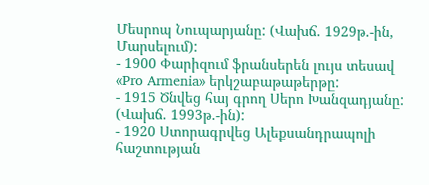Մեսրոպ Նուպարյանը: (Վախճ. 1929թ.-ին, Մարսելում):
- 1900 Փարիզում ֆրանսերեն լույս տեսավ «Pro Armenia» երկշաբաթաթերթը:
- 1915 Ծնվեց հայ գրող Սերո Խանզադյանը: (Վախճ. 1993թ.-ին):
- 1920 Ստորագրվեց Ալեքսանդրապոլի հաշտության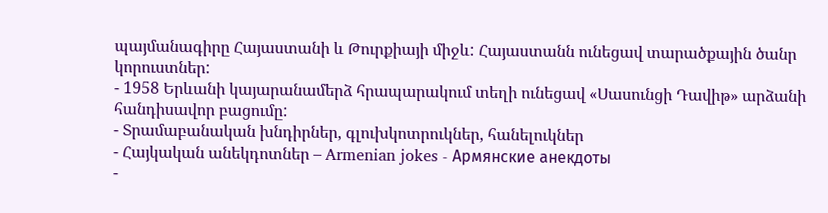պայմանագիրը Հայաստանի և Թուրքիայի միջև: Հայաստանն ունեցավ տարածքային ծանր կորուստներ:
- 1958 Երևանի կայարանամերձ հրապարակում տեղի ունեցավ «Սասունցի Դավիթ» արձանի հանդիսավոր բացումը:
- Տրամաբանական խնդիրներ, գլուխկոտրուկներ, հանելուկներ
- Հայկական անեկդոտներ – Armenian jokes - Армянские анекдоты
-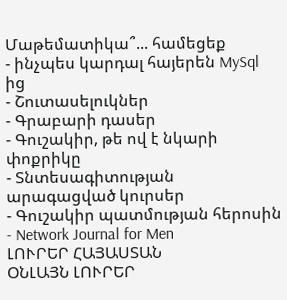Մաթեմատիկա՞... համեցեք
- ինչպես կարդալ հայերեն MySql ից
- Շուտասելուկներ
- Գրաբարի դասեր
- Գուշակիր, թե ով է նկարի փոքրիկը
- Տնտեսագիտության արագացված կուրսեր
- Գուշակիր պատմության հերոսին
- Network Journal for Men
ԼՈՒՐԵՐ ՀԱՅԱՍՏԱՆ
ՕՆԼԱՅՆ ԼՈՒՐԵՐ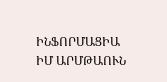ԻՆՖՈՐՄԱՑԻԱ
ԻՄ ԱՐՄԹԱՈՒՆ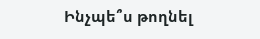Ինչպե՞ս թողնել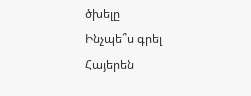ծխելը
Ինչպե՞ս գրել Հայերեն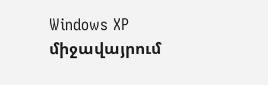Windows XP միջավայրում